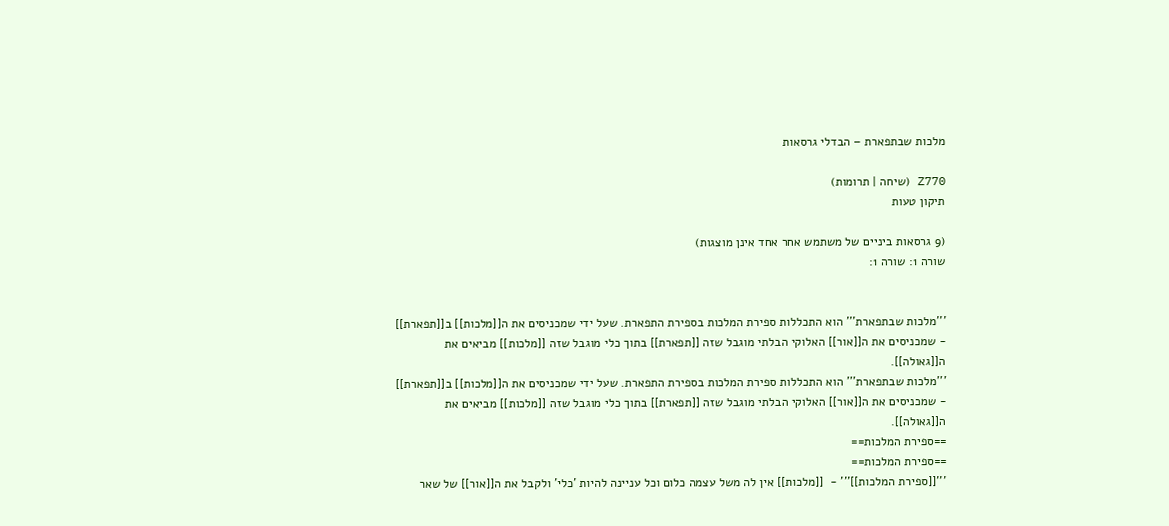מלכות שבתפארת – הבדלי גרסאות

Z770 (שיחה | תרומות)
תיקון טעות

(9 גרסאות ביניים של משתמש אחר אחד אינן מוצגות)
שורה 1: שורה 1:


'''מלכות שבתפארת''' הוא התכללות ספירת המלכות בספירת התפארת. שעל ידי שמכניסים את ה[[מלכות]] ב[[תפארת]] - שמכניסים את ה[[אור]] האלוקי הבלתי מוגבל שזה [[תפארת]] בתוך כלי מוגבל שזה [[מלכות]] מביאים את ה[[גאולה]].
'''מלכות שבתפארת''' הוא התכללות ספירת המלכות בספירת התפארת. שעל ידי שמכניסים את ה[[מלכות]] ב[[תפארת]] - שמכניסים את ה[[אור]] האלוקי הבלתי מוגבל שזה [[תפארת]] בתוך כלי מוגבל שזה [[מלכות]] מביאים את ה[[גאולה]].
==ספירת המלכות==
==ספירת המלכות==
'''[[ספירת המלכות]]''' -  [[מלכות]] אין לה משל עצמה כלום וכל עניינה להיות 'כלי' ולקבל את ה[[אור]] של שאר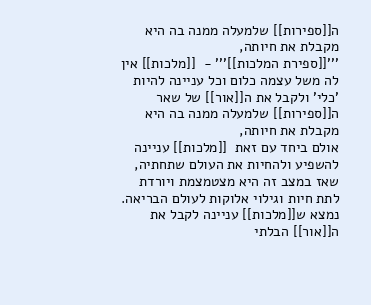ה[[ספירות]] שלמעלה ממנה בה היא מקבלת את חיותה,
'''[[ספירת המלכות]]''' -  [[מלכות]] אין לה משל עצמה כלום וכל עניינה להיות 'כלי' ולקבל את ה[[אור]] של שאר ה[[ספירות]] שלמעלה ממנה בה היא מקבלת את חיותה,
אולם ביחד עם זאת  [[מלכות]] עניינה להשפיע ולהחיות את העולם שתחתיה, שאז במצב זה היא מצטמצמת ויורדת לתת חיות וגילוי אלוקות לעולם הבריאה. נמצא ש[[מלכות]] עניינה לקבל את ה[[אור]] הבלתי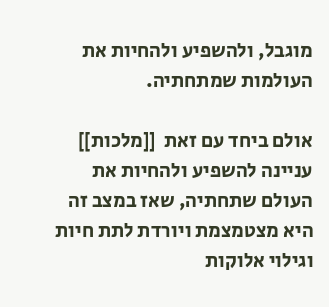מוגבל, ולהשפיע ולהחיות את העולמות שמתחתיה.

אולם ביחד עם זאת  [[מלכות]] עניינה להשפיע ולהחיות את העולם שתחתיה, שאז במצב זה היא מצטמצמת ויורדת לתת חיות וגילוי אלוקות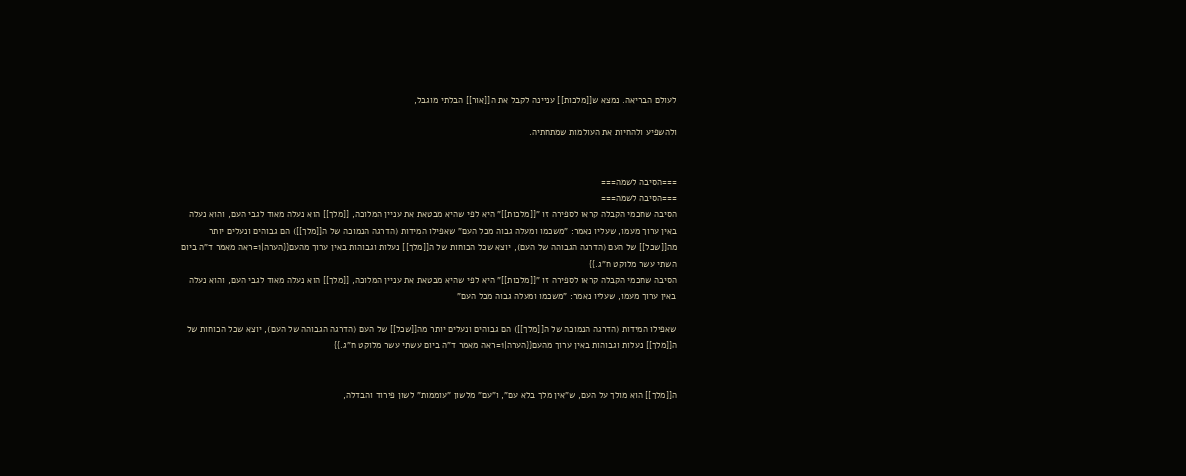לעולם הבריאה. נמצא ש[[מלכות]] עניינה לקבל את ה[[אור]] הבלתי מוגבל,

ולהשפיע ולהחיות את העולמות שמתחתיה.


===הסיבה לשמה===
===הסיבה לשמה===
הסיבה שחכמי הקבלה קראו לספירה זו "[[מלכות]]" היא לפי שהיא מבטאת את עניין המלוכה, [[מלך]] הוא נעלה מאוד לגבי העם, והוא נעלה באין ערוך מעמו, שעליו נאמר: "משכמו ומעלה גבוה מכל העם" שאפילו המידות (הדרגה הנמוכה של ה[[מלך]]) הם גבוהים ונעלים יותר מה[[שכל]] של העם (הדרגה הגבוהה של העם), יוצא שכל הכוחות של ה[[מלך]] נעלות וגבוהות באין ערוך מהעם{{הערה|1=ראה מאמר ד"ה ביום השתי עשר מלוקט ח"ג.}}
הסיבה שחכמי הקבלה קראו לספירה זו "[[מלכות]]" היא לפי שהיא מבטאת את עניין המלוכה, [[מלך]] הוא נעלה מאוד לגבי העם, והוא נעלה באין ערוך מעמו, שעליו נאמר: "משכמו ומעלה גבוה מכל העם"

שאפילו המידות (הדרגה הנמוכה של ה[[מלך]]) הם גבוהים ונעלים יותר מה[[שכל]] של העם (הדרגה הגבוהה של העם), יוצא שכל הכוחות של ה[[מלך]] נעלות וגבוהות באין ערוך מהעם{{הערה|1=ראה מאמר ד"ה ביום עשתי עשר מלוקט ח"ג.}}


ה[[מלך]] הוא מולך על העם, ש"אין מלך בלא עם", ו"עם" מלשון "עוממות" לשון פירוד והבדלה,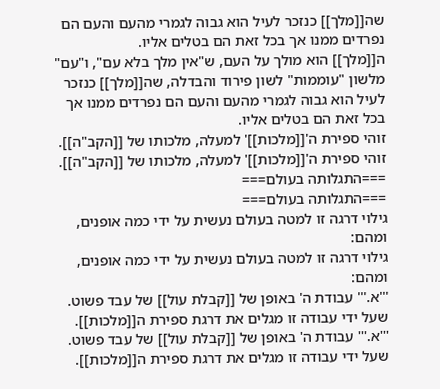שה[[מלך]] כנזכר לעיל הוא גבוה לגמרי מהעם והעם הם נפרדים ממנו אך בכל זאת הם בטלים אליו.
ה[[מלך]] הוא מולך על העם, ש"אין מלך בלא עם", ו"עם" מלשון "עוממות" לשון פירוד והבדלה, שה[[מלך]] כנזכר לעיל הוא גבוה לגמרי מהעם והעם הם נפרדים ממנו אך בכל זאת הם בטלים אליו.
זוהי ספירת ה'[[מלכות]]' למעלה, מלכותו של [[הקב"ה]].
זוהי ספירת ה'[[מלכות]]' למעלה, מלכותו של [[הקב"ה]].
===התגלותה בעולם===
===התגלותה בעולם===
גילוי דרגה זו למטה בעולם נעשית על ידי כמה אופנים, ומהם:
גילוי דרגה זו למטה בעולם נעשית על ידי כמה אופנים, ומהם:
'''א.''' עבודת ה' באופן של [[קבלת עול]] של עבד פשוט. שעל ידי עבודה זו מגלים את דרגת ספירת ה[[מלכות]].
'''א.''' עבודת ה' באופן של [[קבלת עול]] של עבד פשוט. שעל ידי עבודה זו מגלים את דרגת ספירת ה[[מלכות]].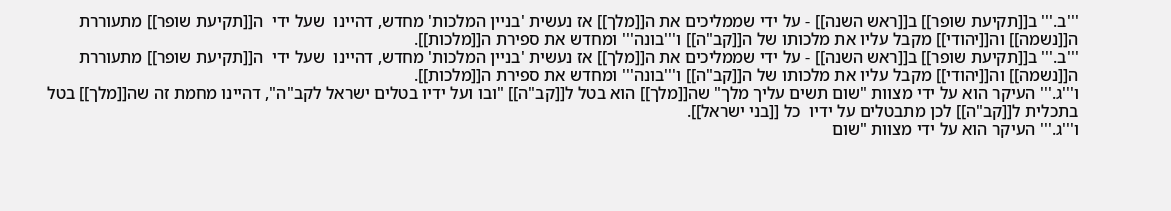'''ב.''' ב[[תקיעת שופר]] ב[[ראש השנה]] - על ידי שממליכים את ה[[מלך]] אז נעשית 'בניין המלכות' מחדש, דהיינו  שעל ידי  ה[[תקיעת שופר]] מתעוררת ה[[נשמה]] וה[[יהודי]] מקבל עליו את מלכותו של ה[[קב"ה]] ו'''בונה''' ומחדש את ספירת ה[[מלכות]].
'''ב.''' ב[[תקיעת שופר]] ב[[ראש השנה]] - על ידי שממליכים את ה[[מלך]] אז נעשית 'בניין המלכות' מחדש, דהיינו  שעל ידי  ה[[תקיעת שופר]] מתעוררת ה[[נשמה]] וה[[יהודי]] מקבל עליו את מלכותו של ה[[קב"ה]] ו'''בונה''' ומחדש את ספירת ה[[מלכות]].
ו'''ג.''' העיקר הוא על ידי מצוות "שום תשים עליך מלך" שה[[מלך]] הוא בטל ל[[קב"ה]] "ובו ועל ידיו בטלים ישראל לקב"ה", דהיינו מחמת זה שה[[מלך]] בטל בתכלית ל[[קב"ה]] לכן מתבטלים על ידיו  כל [[בני ישראל]].
ו'''ג.''' העיקר הוא על ידי מצוות "שום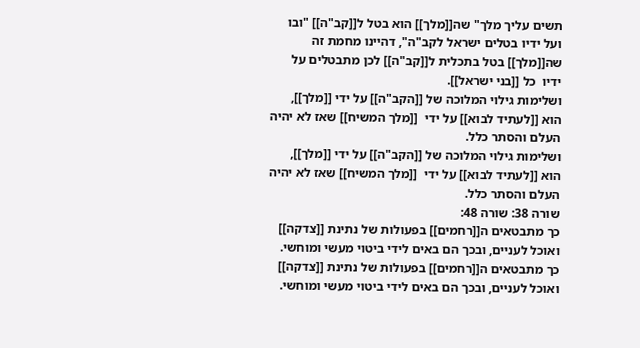תשים עליך מלך" שה[[מלך]] הוא בטל ל[[קב"ה]] "ובו ועל ידיו בטלים ישראל לקב"ה", דהיינו מחמת זה שה[[מלך]] בטל בתכלית ל[[קב"ה]] לכן מתבטלים על ידיו  כל [[בני ישראל]].
ושלימות גילוי המלוכה של [[הקב"ה]] על ידי [[מלך]], הוא [[לעתיד לבוא]] על ידי  [[מלך המשיח]] שאז לא יהיה העלם והסתר כלל.
ושלימות גילוי המלוכה של [[הקב"ה]] על ידי [[מלך]], הוא [[לעתיד לבוא]] על ידי  [[מלך המשיח]] שאז לא יהיה העלם והסתר כלל.
שורה 38: שורה 48:
כך מתבטאים ה[[רחמים]] בפעולות של נתינת [[צדקה]] ואוכל לעניים, ובכך הם באים לידי ביטוי מעשי ומוחשי.
כך מתבטאים ה[[רחמים]] בפעולות של נתינת [[צדקה]] ואוכל לעניים, ובכך הם באים לידי ביטוי מעשי ומוחשי.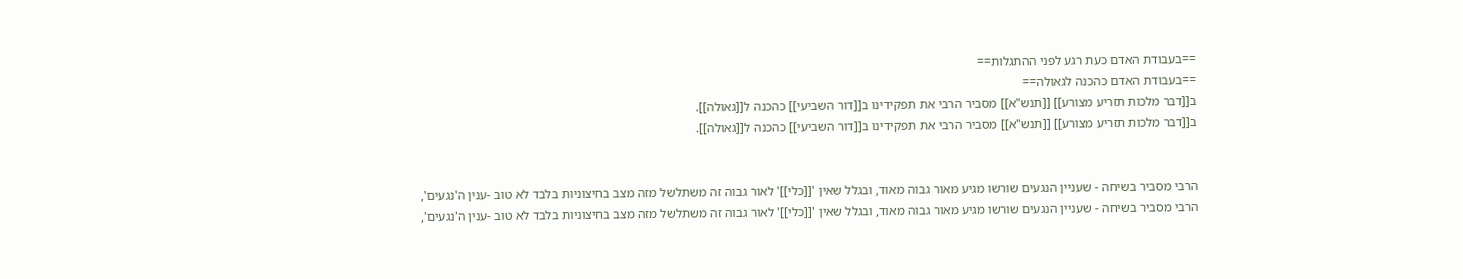==בעבודת האדם כעת רגע לפני ההתגלות==
==בעבודת האדם כהכנה לגאולה==
ב[[דבר מלכות תזריע מצורע]] [[תנש"א]] מסביר הרבי את תפקידינו ב[[דור השביעי]] כהכנה ל[[גאולה]].
ב[[דבר מלכות תזריע מצורע]] [[תנש"א]] מסביר הרבי את תפקידינו ב[[דור השביעי]] כהכנה ל[[גאולה]].


הרבי מסביר בשיחה - שעניין הנגעים שורשו מגיע מאור גבוה מאוד, ובגלל שאין '[[כלי]]' לאור גבוה זה משתלשל מזה מצב בחיצוניות בלבד לא טוב -ענין ה'נגעים',
הרבי מסביר בשיחה - שעניין הנגעים שורשו מגיע מאור גבוה מאוד, ובגלל שאין '[[כלי]]' לאור גבוה זה משתלשל מזה מצב בחיצוניות בלבד לא טוב -ענין ה'נגעים',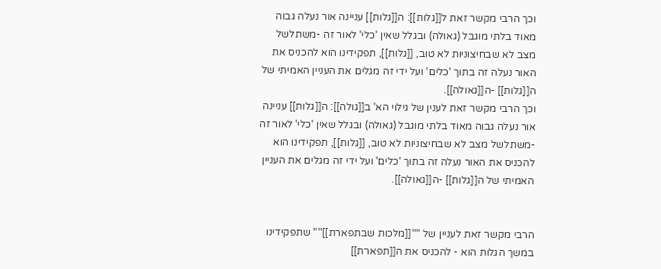וכך הרבי מקשר זאת ל[[גלות]]: ה[[גלות]] עניינה אור נעלה גבוה מאוד בלתי מוגבל (גאולה) ובגלל שאין 'כלי' לאור זה -משתלשל מצב לא שבחיצוניות לא טוב, [[גלות]], תפקידינו הוא להכניס את האור נעלה זה בתוך 'כלים' ועל ידי זה מגלים את העניין האמיתי של ה[[גלות]] -ה[[גאולה]].
וכך הרבי מקשר זאת לענין של גילוי הא' ב[[גולה]]: ה[[גלות]] עניינה אור נעלה גבוה מאוד בלתי מוגבל (גאולה) ובגלל שאין 'כלי' לאור זה -משתלשל מצב לא שבחיצוניות לא טוב, [[גלות]], תפקידינו הוא להכניס את האור נעלה זה בתוך 'כלים' ועל ידי זה מגלים את העניין האמיתי של ה[[גלות]] -ה[[גאולה]].


הרבי מקשר זאת לעניין של ''''[[מלכות שבתפארת]]'''' שתפקידינו במשך הגלות הוא - להכניס את ה[[תפארת]]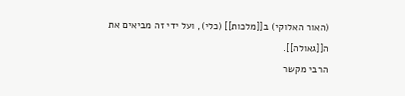(האור האלוקי) ב[[מלכות]] (כלי), ועל ידי זה מביאים את ה[[גאולה]].
הרבי מקשר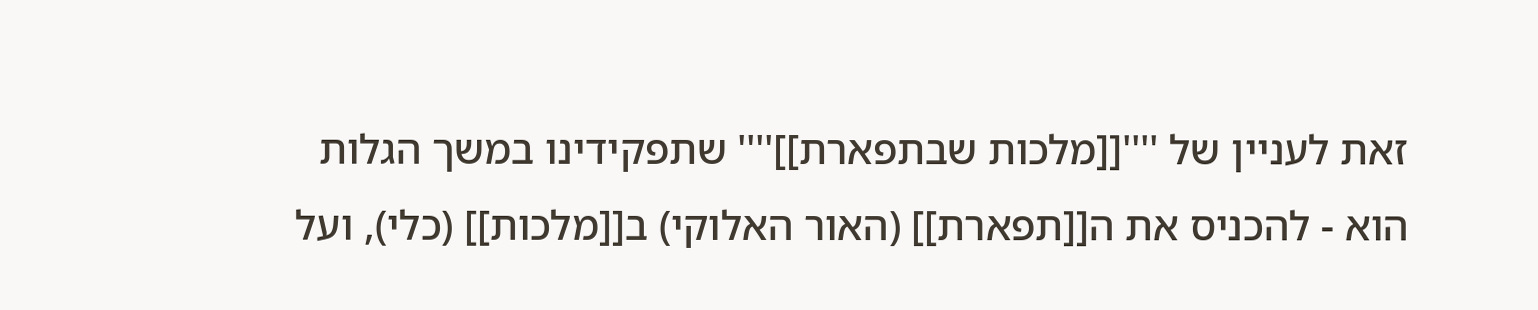זאת לעניין של ''''[[מלכות שבתפארת]]'''' שתפקידינו במשך הגלות הוא - להכניס את ה[[תפארת]] (האור האלוקי) ב[[מלכות]] (כלי), ועל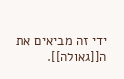ידי זה מביאים את ה[[גאולה]].